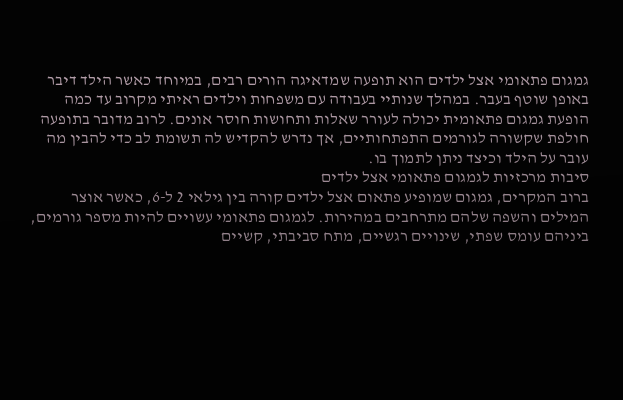גמגום פתאומי אצל ילדים הוא תופעה שמדאיגה הורים רבים, במיוחד כאשר הילד דיבר באופן שוטף בעבר. במהלך שנותיי בעבודה עם משפחות וילדים ראיתי מקרוב עד כמה הופעת גמגום פתאומית יכולה לעורר שאלות ותחושות חוסר אונים. לרוב מדובר בתופעה חולפת שקשורה לגורמים התפתחותיים, אך נדרש להקדיש לה תשומת לב כדי להבין מה עובר על הילד וכיצד ניתן לתמוך בו.
סיבות מרכזיות לגמגום פתאומי אצל ילדים
ברוב המקרים, גמגום שמופיע פתאום אצל ילדים קורה בין גילאי 2 ל-6, כאשר אוצר המילים והשפה שלהם מתרחבים במהירות. לגמגום פתאומי עשויים להיות מספר גורמים, ביניהם עומס שפתי, שינויים רגשיים, מתח סביבתי, קשיים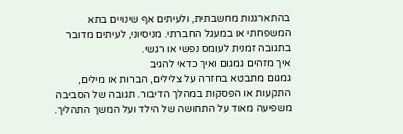בהתארגנות מחשבתית, ולעיתים אף שינויים בתא המשפחתי או במעגל החברתי. מניסיוני, לעיתים מדובר בתגובה זמנית לעומס נפשי או רגשי.
איך מזהים גמגום ואיך כדאי להגיב
גמגום מתבטא בחזרה על צלילים, הברות או מילים, התקעות או הפסקות במהלך הדיבור. תגובה של הסביבה משפיעה מאוד על התחושה של הילד ועל המשך התהליך.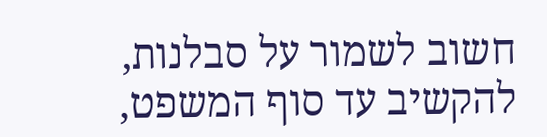חשוב לשמור על סבלנות, להקשיב עד סוף המשפט,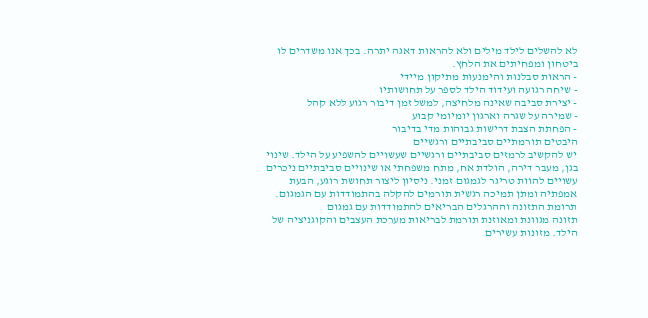לא להשלים לילד מילים ולא להראות דאגה יתרה. בכך אנו משדרים לו ביטחון ומפחיתים את הלחץ.
- הראות סבלנות והימנעות מתיקון מיידי
- שיחה רגועה ועידוד הילד לספר על תחושותיו
- יצירת סביבה שאינה מלחיצה, למשל זמן דיבור רגוע ללא קהל
- שמירה על שגרה וארגון יומיומי קבוע
- הפחתת הצבת דרישות גבוהות מדי בדיבור
היבטים תורמתיים סביבתיים ורגשיים
יש להקשיב לרמזים סביבתיים ורגשיים שעשויים להשפיע על הילד. שינוי בגן, מעבר דירה, הולדת אח, מתח משפחתי או שינויים סביבתיים ניכרים עשויים להוות טריגר לגמגום זמני. ניסיון ליצור תחושת רוגע, הבעת אמפתיה ומתן תמיכה רגשית תורמים להקלה בהתמודדות עם הגמגום.
תרומת התזונה וההרגלים הבריאים להתמודדות עם גמגום
תזונה מגוונת ומאוזנת תורמת לבריאות מערכת העצבים והקוגניציה של הילד. מזונות עשירים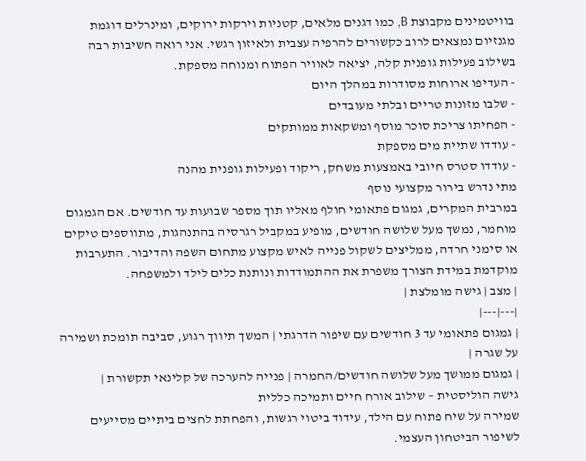בוויטמינים מקבוצת B, כמו דגנים מלאים, קטניות וירקות ירוקים, ומינרלים דוגמת מגנזיום נמצאים לרוב כקשורים להרפיה עצבית ולאיזון רגשי. אני רואה חשיבות רבה בשילוב פעילות גופנית קלה, יציאה לאוויר הפתוח ומנוחה מספקת.
- העדיפו ארוחות מסודרות במהלך היום
- שלבו מזונות טריים ובלתי מעובדים
- הפחיתו צריכת סוכר מוסף ומשקאות ממותקים
- עודדו שתיית מים מספקת
- עודדו סטרס חיובי באמצעות משחק, ריקוד ופעילות גופנית מהנה
מתי נדרש בירור מקצועי נוסף
במרבית המקרים, גמגום פתאומי חולף מאליו תוך מספר שבועות עד חודשים. אם הגמגום מוחמר, נמשך מעל שלושה חודשים, מופיע במקביל רגרסיה בהתנהגות, מתווספים טיקים או סימני חרדה, ממליצים לשקול פנייה לאיש מקצוע מתחום השפה והדיבור. התערבות מוקדמת במידת הצורך משפרת את ההתמודדות ונותנת כלים לילד ולמשפחה.
| מצב | גישה מומלצת |
|---|---|
| גמגום פתאומי עד 3 חודשים עם שיפור הדרגתי | המשך תיווך רגוע, סביבה תומכת ושמירה על שגרה |
| גמגום ממושך מעל שלושה חודשים/החמרה | פנייה להערכה של קלינאי תקשורת |
גישה הוליסטית – שילוב אורח חיים ותמיכה כללית
שמירה על שיח פתוח עם הילד, עידוד ביטוי רגשות, והפחתת לחצים ביתיים מסייעים לשיפור הביטחון העצמי.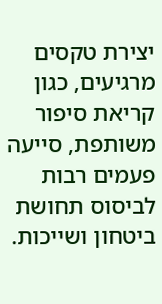יצירת טקסים מרגיעים, כגון קריאת סיפור משותפת, סייעה פעמים רבות לביסוס תחושת ביטחון ושייכות.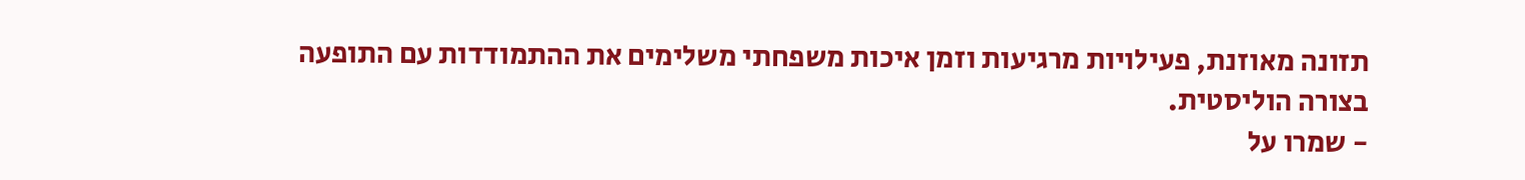תזונה מאוזנת, פעילויות מרגיעות וזמן איכות משפחתי משלימים את ההתמודדות עם התופעה בצורה הוליסטית.
- שמרו על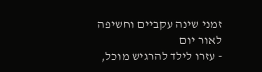זמני שינה עקביים וחשיפה לאור יום
- עזרו לילד להרגיש מוכל,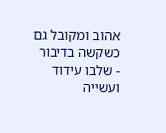אהוב ומקובל גם כשקשה בדיבור
- שלבו עידוד ועשייה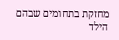מחזקת בתחומים שבהם הילד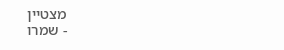מצטיין
- שמרו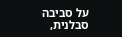על סביבה סבלנית,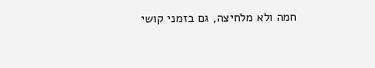חמה ולא מלחיצה, גם בזמני קושי